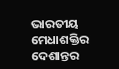ଭାରତୀୟ ମେଧାଶକ୍ତିର ଦେଶାନ୍ତର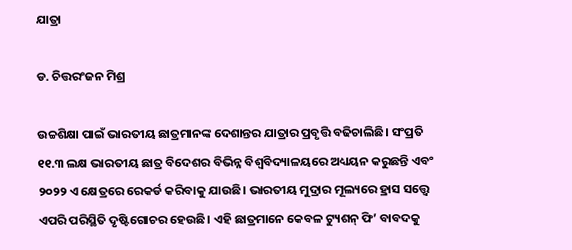ଯାତ୍ରା

ଡ. ଚିତ୍ତରଂଜନ ମିଶ୍ର

ଉଚ୍ଚଶିକ୍ଷା ପାଇଁ ଭାରତୀୟ ଛାତ୍ରମାନଙ୍କ ଦେଶାନ୍ତର ଯାତ୍ରାର ପ୍ରବୃତ୍ତି ବଢିଚାଲିଛି। ସଂପ୍ରତି ୧୧.୩ ଲକ୍ଷ ଭାରତୀୟ ଛାତ୍ର ବିଦେଶର ବିଭିନ୍ନ ବିଶ୍ୱବିଦ୍ୟାଳୟରେ ଅଧ୍ୟୟନ କରୁଛନ୍ତି ଏବଂ ୨୦୨୨ ଏ କ୍ଷେତ୍ରରେ ରେକର୍ଡ କରିବାକୁ ଯାଉଛି। ଭାରତୀୟ ମୁଦ୍ରାର ମୂଲ୍ୟରେ ହ୍ରାସ ସତ୍ତ୍ୱେ ଏପରି ପରିସ୍ଥିତି ଦୃଷ୍ଟିଗୋଚର ହେଉଛି। ଏହି ଛାତ୍ରମାନେ କେବଳ ଟ୍ୟୁଶନ୍‌ ଫି’ ବାବଦକୁ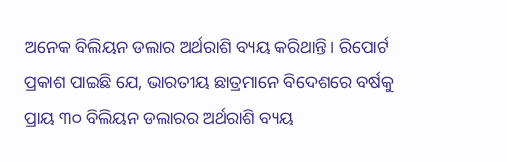ଅନେକ ବିଲିୟନ ଡଲାର ଅର୍ଥରାଶି ବ୍ୟୟ କରିଥାନ୍ତି। ରିପୋର୍ଟ ପ୍ରକାଶ ପାଇଛି ଯେ, ଭାରତୀୟ ଛାତ୍ରମାନେ ବିଦେଶରେ ବର୍ଷକୁ ପ୍ରାୟ ୩୦ ବିଲିୟନ ଡଲାରର ଅର୍ଥରାଶି ବ୍ୟୟ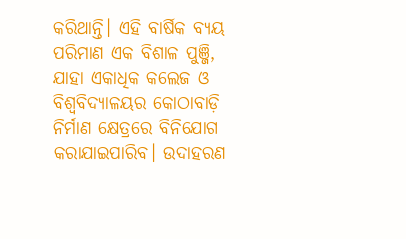କରିଥାନ୍ତି। ଏହି ବାର୍ଷିକ ବ୍ୟୟ ପରିମାଣ ଏକ ବିଶାଳ ପୁଞ୍ଜି, ଯାହା ଏକାଧିକ କଲେଜ ଓ ବିଶ୍ୱବିଦ୍ୟାଳୟର କୋଠାବାଡ଼ି ନିର୍ମାଣ କ୍ଷେତ୍ରରେ ବିନିଯୋଗ କରାଯାଇପାରିବ। ଉଦାହରଣ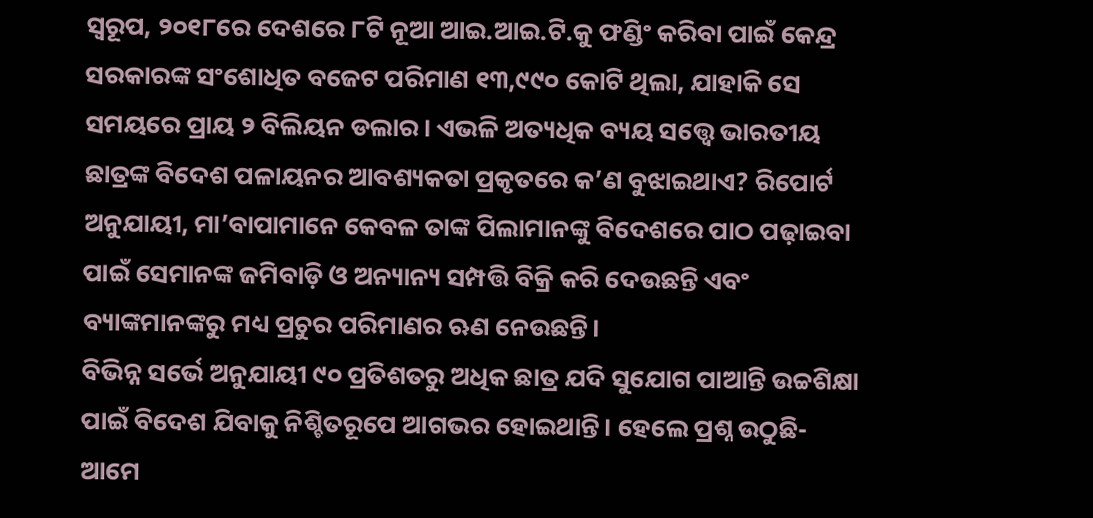ସ୍ବରୂପ, ୨୦୧୮ରେ ଦେଶରେ ୮ଟି ନୂଆ ଆଇ.ଆଇ.ଟି.କୁ ଫଣ୍ଡିଂ କରିବା ପାଇଁ କେନ୍ଦ୍ର ସରକାରଙ୍କ ସଂଶୋଧିତ ବଜେଟ ପରିମାଣ ୧୩,୯୯୦ କୋଟି ଥିଲା, ଯାହାକି ସେ ସମୟରେ ପ୍ରାୟ ୨ ବିଲିୟନ ଡଲାର। ଏଭଳି ଅତ୍ୟଧିକ ବ୍ୟୟ ସତ୍ତ୍ବେ ଭାରତୀୟ ଛାତ୍ରଙ୍କ ବିଦେଶ ପଳାୟନର ଆବଶ୍ୟକତା ପ୍ରକୃତରେ କ’ଣ ବୁଝାଇଥାଏ? ରିପୋର୍ଟ ଅନୁଯାୟୀ, ମା’ବାପାମାନେ କେବଳ ତାଙ୍କ ପିଲାମାନଙ୍କୁ ବିଦେଶରେ ପାଠ ପଢ଼ାଇବା ପାଇଁ ସେମାନଙ୍କ ଜମିବାଡ଼ି ଓ ଅନ୍ୟାନ୍ୟ ସମ୍ପତ୍ତି ବିକ୍ରି କରି ଦେଉଛନ୍ତି ଏବଂ ବ୍ୟାଙ୍କମାନଙ୍କରୁ ମଧ୍ୟ ପ୍ରଚୁର ପରିମାଣର ଋଣ ନେଉଛନ୍ତି।
ବିଭିନ୍ନ ସର୍ଭେ ଅନୁଯାୟୀ ୯୦ ପ୍ରତିଶତରୁ ଅଧିକ ଛାତ୍ର ଯଦି ସୁଯୋଗ ପାଆନ୍ତି ଉଚ୍ଚଶିକ୍ଷା ପାଇଁ ବିଦେଶ ଯିବାକୁ ନିଶ୍ଚିତରୂପେ ଆଗଭର ହୋଇଥାନ୍ତି। ହେଲେ ପ୍ରଶ୍ନ ଉଠୁଛି- ଆମେ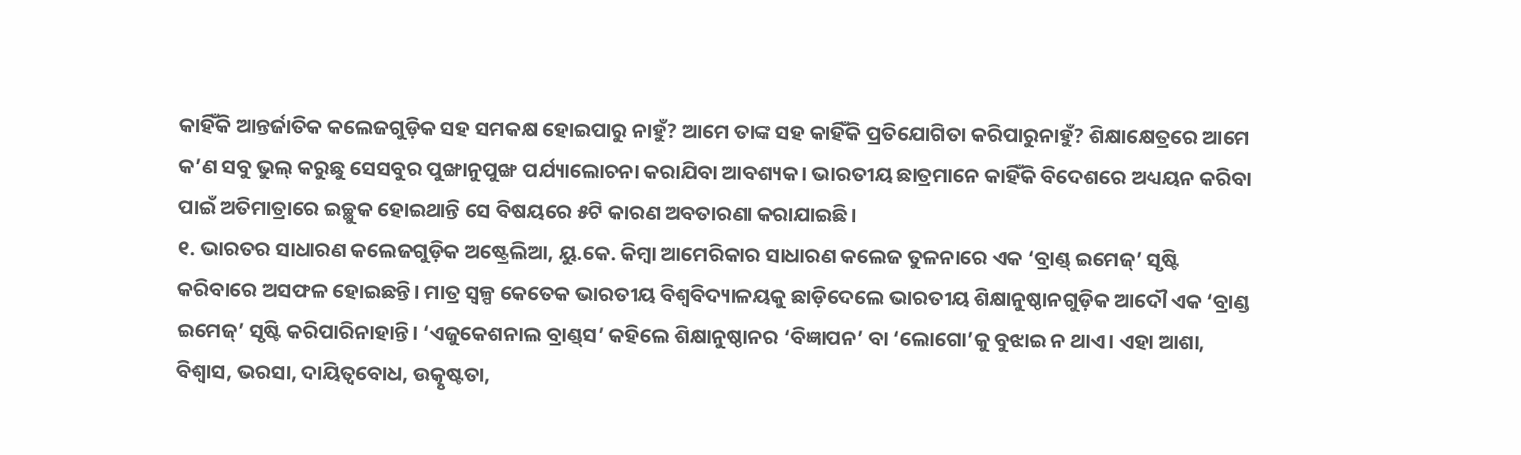କାହିଁକି ଆନ୍ତର୍ଜାତିକ କଲେଜଗୁଡ଼ିକ ସହ ସମକକ୍ଷ ହୋଇପାରୁ ନାହୁଁ? ଆମେ ତାଙ୍କ ସହ କାହିଁକି ପ୍ରତିଯୋଗିତା କରିପାରୁନାହୁଁ? ଶିକ୍ଷାକ୍ଷେତ୍ରରେ ଆମେ କ’ଣ ସବୁ ଭୁଲ୍‌ କରୁଛୁ ସେସବୁର ପୁଙ୍ଖାନୁପୁଙ୍ଖ ପର୍ଯ୍ୟାଲୋଚନା କରାଯିବା ଆବଶ୍ୟକ। ଭାରତୀୟ ଛାତ୍ରମାନେ କାହିଁକି ବିଦେଶରେ ଅଧ୍ୟୟନ କରିବା ପାଇଁ ଅତିମାତ୍ରାରେ ଇଚ୍ଛୁକ ହୋଇଥାନ୍ତି ସେ ବିଷୟରେ ୫ଟି କାରଣ ଅବତାରଣା କରାଯାଇଛି।
୧. ଭାରତର ସାଧାରଣ କଲେଜଗୁଡ଼ିକ ଅଷ୍ଟ୍ରେଲିଆ, ୟୁ.କେ. କିମ୍ବା ଆମେରିକାର ସାଧାରଣ କଲେଜ ତୁଳନାରେ ଏକ ‘ବ୍ରାଣ୍ଡ୍‌ ଇମେଜ୍‌’ ସୃଷ୍ଟି କରିବାରେ ଅସଫଳ ହୋଇଛନ୍ତି। ମାତ୍ର ସ୍ବଳ୍ପ କେତେକ ଭାରତୀୟ ବିଶ୍ୱବିଦ୍ୟାଳୟକୁ ଛାଡ଼ିଦେଲେ ଭାରତୀୟ ଶିକ୍ଷାନୁଷ୍ଠାନଗୁଡ଼ିକ ଆଦୌ ଏକ ‘ବ୍ରାଣ୍ଡ ଇମେଜ୍‌’ ସୃଷ୍ଟି କରିପାରିନାହାନ୍ତି। ‘ଏଜୁକେଶନାଲ ବ୍ରାଣ୍ଡ୍‌ସ’ କହିଲେ ଶିକ୍ଷାନୁଷ୍ଠାନର ‘ବିଜ୍ଞାପନ’ ବା ‘ଲୋଗୋ’କୁ ବୁଝାଇ ନ ଥାଏ। ଏହା ଆଶା, ବିଶ୍ୱାସ, ଭରସା, ଦାୟିତ୍ୱବୋଧ, ଉତ୍କୃଷ୍ଟତା,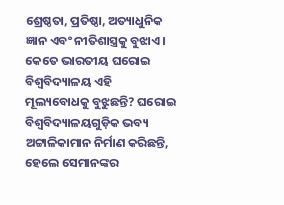ଶ୍ରେଷ୍ଠତା, ପ୍ରତିଷ୍ଠା, ଅତ୍ୟାଧୁନିକ ଜ୍ଞାନ ଏବଂ ନୀତିଶାସ୍ତ୍ରକୁ ବୁଝାଏ। କେତେ ଭାରତୀୟ ଘରୋଇ ବିଶ୍ୱବିଦ୍ୟାଳୟ ଏହି ମୂଲ୍ୟବୋଧକୁ ବୁଝୁଛନ୍ତି? ଘରୋଇ ବିଶ୍ୱବିଦ୍ୟାଳୟଗୁଡ଼ିକ ଭବ୍ୟ ଅଟ୍ଟାଳିକାମାନ ନିର୍ମାଣ କରିଛନ୍ତି, ହେଲେ ସେମାନଙ୍କର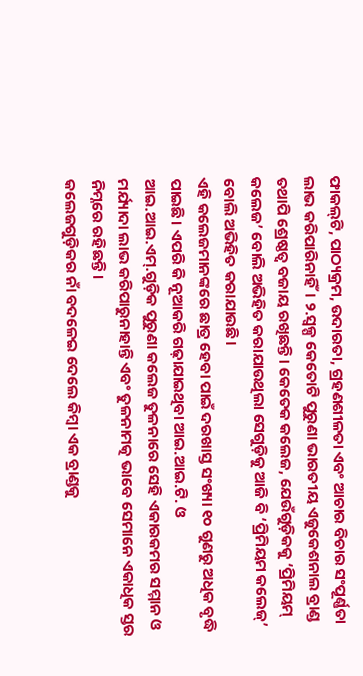ଫାକଲ୍‌ଟି, ପାଠ୍ୟକ୍ରମ, ଉଦାରତା, ଗ୍ରହଣଶୀଳତା ଏବଂ ଆଚାର ବିଚାର ସଂପୂର୍ଣ୍ଣତା ଲାଭ କରିପାରିନାହିଁ। ୨.ସ୍ବଳ୍ପ କେତୋଟି ପୁରୁଣା ଭାରତୀୟ ଏଜୁକେଶନାଲ ବ୍ରାଣ୍ଡ ତଥାପି ଶ୍ରେଷ୍ଠତ୍ୱ ବଜାୟ ରଖିଛନ୍ତି। କେତେକ କଲେଜ, ଯେଉଁଗୁଡ଼ିକକୁ ‘ପ୍ରିମିୟମ୍‌ କଲେଜ’ ବୋଲି ଅଭିହିତ କରାଯାଉଥିଲା ସେଗୁଡ଼ିକୁ ଆଜି ବି ‘ପ୍ରିମିୟମ କଲେଜ୍‌’ ବୋଲି ଅଭିହିତ କରାଯାଉଛି।
ଏହି କଲେଜମାନଙ୍କରେ ଛାତ୍ର ହେବା ପାଇଁ ଦରଖାସ୍ତ ସଂଖ୍ୟା ୧୦ ଗୁଣରୁ ଅଧିକ ବୃଦ୍ଧି ପାଇଛି। ଏପରି କି ନୂଆକରି ଗଢ଼ାଯାଇଥିବା ଆଇ.ଆଇ.ଟି. ଓ ଆଇ.ଆଇ.ଏମ୍‌.ଗୁଡ଼ିକ ପୁରୁଣା କଲେଜ ତୁଳନାରେ ସେହି ଏକାରକମର ସମ୍ମାନ ଓ ମର୍ଯ୍ୟାଦା ଲାଭ କରିପାରୁନାହାନ୍ତି ଏବଂ ତୁଳନାମତ୍କ ଭାବେ ସେମାନେ ଏକାଧିକ ସ୍ତର ନିମ୍ନରେ ରହିଛନ୍ତି।
କଲେଜଗୁଡ଼ିକର ନାଁ ବଦଳେଇ ଦେଲେ କିମ୍ବା ଏକ ବ୍ରାଣ୍ଡକୁ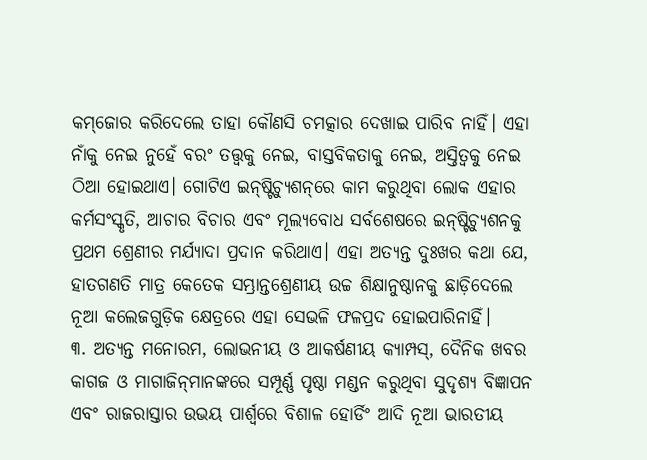କମ୍‌ଜୋର କରିଦେଲେ ତାହା କୌଣସି ଚମତ୍କାର ଦେଖାଇ ପାରିବ ନାହିଁ। ଏହା ନାଁକୁ ନେଇ ନୁହେଁ ବରଂ ତତ୍ତ୍ୱକୁ ନେଇ, ବାସ୍ତବିକତାକୁ ନେଇ, ଅସ୍ତିତ୍ୱକୁ ନେଇ ଠିଆ ହୋଇଥାଏ। ଗୋଟିଏ ଇନ୍‌ଷ୍ଟିଚ୍ୟୁଶନ୍‌ରେ କାମ କରୁଥିବା ଲୋକ ଏହାର କର୍ମସଂସ୍କୃତି, ଆଚାର ବିଚାର ଏବଂ ମୂଲ୍ୟବୋଧ ସର୍ବଶେଷରେ ଇନ୍‌ଷ୍ଟିଚ୍ୟୁଶନକୁ ପ୍ରଥମ ଶ୍ରେଣୀର ମର୍ଯ୍ୟାଦା ପ୍ରଦାନ କରିଥାଏ। ଏହା ଅତ୍ୟନ୍ତ ଦୁଃଖର କଥା ଯେ, ହାତଗଣତି ମାତ୍ର କେତେକ ସମ୍ଭ୍ରାନ୍ତଶ୍ରେଣୀୟ ଉଚ୍ଚ ଶିକ୍ଷାନୁଷ୍ଠାନକୁ ଛାଡ଼ିଦେଲେ ନୂଆ କଲେଜଗୁଡ଼ିକ କ୍ଷେତ୍ରରେ ଏହା ସେଭଳି ଫଳପ୍ରଦ ହୋଇପାରିନାହିଁ।
୩. ଅତ୍ୟନ୍ତ ମନୋରମ, ଲୋଭନୀୟ ଓ ଆକର୍ଷଣୀୟ କ୍ୟାମ୍ପସ୍‌, ଦୈନିକ ଖବର କାଗଜ ଓ ମାଗାଜିନ୍‌ମାନଙ୍କରେ ସମ୍ପୂର୍ଣ୍ଣ ପୃଷ୍ଠା ମଣ୍ଡନ କରୁଥିବା ସୁଦୃଶ୍ୟ ବିଜ୍ଞାପନ ଏବଂ ରାଜରାସ୍ତାର ଉଭୟ ପାର୍ଶ୍ୱରେ ବିଶାଳ ହୋର୍ଡିଂ ଆଦି ନୂଆ ଭାରତୀୟ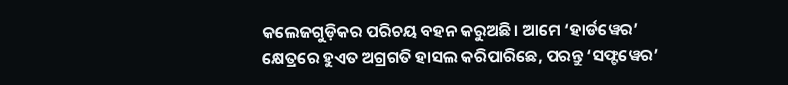କଲେଜଗୁଡ଼ିକର ପରିଚୟ ବହନ କରୁଅଛି। ଆମେ ‘ହାର୍ଡୱେର’ କ୍ଷେତ୍ରରେ ହୁଏତ ଅଗ୍ରଗତି ହାସଲ କରିପାରିଛେ, ପରନ୍ତୁ ‘ସଫ୍ଟୱେର’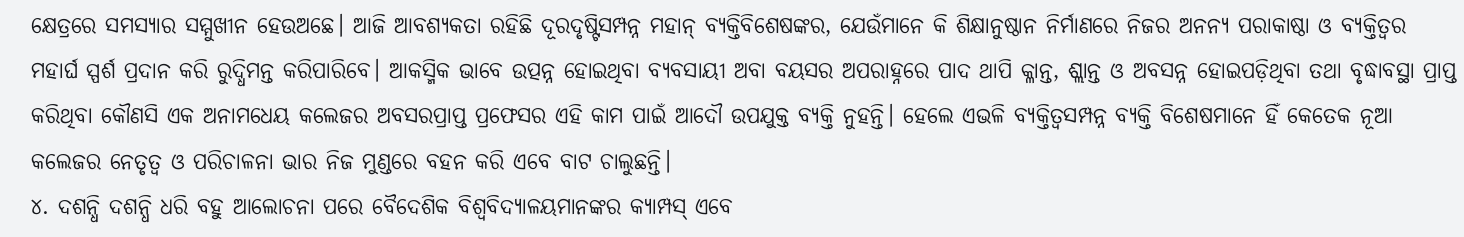କ୍ଷେତ୍ରରେ ସମସ୍ୟାର ସମ୍ମୁଖୀନ ହେଉଅଛେ। ଆଜି ଆବଶ୍ୟକତା ରହିଛି ଦୂରଦୃଷ୍ଟିସମ୍ପନ୍ନ ମହାନ୍‌ ବ୍ୟକ୍ତିବିଶେଷଙ୍କର, ଯେଉଁମାନେ କି ଶିକ୍ଷାନୁଷ୍ଠାନ ନିର୍ମାଣରେ ନିଜର ଅନନ୍ୟ ପରାକାଷ୍ଠା ଓ ବ୍ୟକ୍ତିତ୍ୱର ମହାର୍ଘ ସ୍ପର୍ଶ ପ୍ରଦାନ କରି ରୁଦ୍ଧିମନ୍ତ କରିପାରିବେ। ଆକସ୍ମିକ ଭାବେ ଉତ୍ପନ୍ନ ହୋଇଥିବା ବ୍ୟବସାୟୀ ଅବା ବୟସର ଅପରାହ୍ନରେ ପାଦ ଥାପି କ୍ଳାନ୍ତ, ଶ୍ଲାନ୍ତ ଓ ଅବସନ୍ନ ହୋଇପଡ଼ିଥିବା ତଥା ବୃଦ୍ଧାବସ୍ଥା ପ୍ରାପ୍ତ କରିଥିବା କୌଣସି ଏକ ଅନାମଧେୟ କଲେଜର ଅବସରପ୍ରାପ୍ତ ପ୍ରଫେସର ଏହି କାମ ପାଇଁ ଆଦୌ ଉପଯୁକ୍ତ ବ୍ୟକ୍ତି ନୁହନ୍ତି। ହେଲେ ଏଭଳି ବ୍ୟକ୍ତିତ୍ୱସମ୍ପନ୍ନ ବ୍ୟକ୍ତି ବିଶେଷମାନେ ହିଁ କେତେକ ନୂଆ କଲେଜର ନେତୃତ୍ୱ ଓ ପରିଚାଳନା ଭାର ନିଜ ମୁଣ୍ଡରେ ବହନ କରି ଏବେ ବାଟ ଚାଲୁଛନ୍ତି।
୪. ଦଶନ୍ଧି ଦଶନ୍ଧି ଧରି ବହୁ ଆଲୋଚନା ପରେ ବୈଦେଶିକ ବିଶ୍ୱବିଦ୍ୟାଳୟମାନଙ୍କର କ୍ୟାମ୍ପସ୍‌ ଏବେ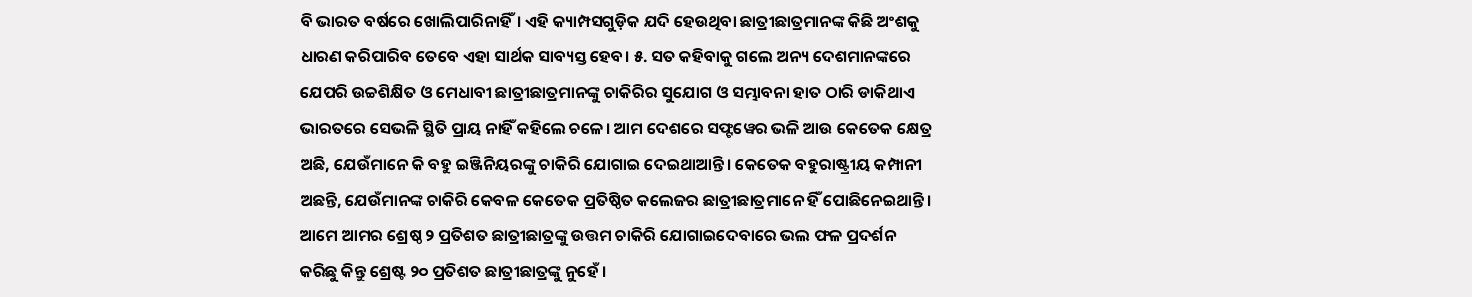ବି ଭାରତ ବର୍ଷରେ ଖୋଲିପାରିନାହିଁ। ଏହି କ୍ୟାମ୍ପସଗୁଡ଼ିକ ଯଦି ହେଉଥିବା ଛାତ୍ରୀଛାତ୍ରମାନଙ୍କ କିଛି ଅଂଶକୁ ଧାରଣ କରିପାରିବ ତେବେ ଏହା ସାର୍ଥକ ସାବ୍ୟସ୍ତ ହେବ। ୫. ସତ କହିବାକୁ ଗଲେ ଅନ୍ୟ ଦେଶମାନଙ୍କରେ ଯେପରି ଉଚ୍ଚଶିକ୍ଷିତ ଓ ମେଧାବୀ ଛାତ୍ରୀଛାତ୍ରମାନଙ୍କୁ ଚାକିରିର ସୁଯୋଗ ଓ ସମ୍ଭାବନା ହାତ ଠାରି ଡାକିଥାଏ ଭାରତରେ ସେଭଳି ସ୍ଥିତି ପ୍ରାୟ ନାହିଁ କହିଲେ ଚଳେ। ଆମ ଦେଶରେ ସଫ୍ଟୱେର ଭଳି ଆଉ କେତେକ କ୍ଷେତ୍ର ଅଛି, ଯେଉଁମାନେ କି ବହୁ ଇଞ୍ଜିନିୟରଙ୍କୁ ଚାକିରି ଯୋଗାଇ ଦେଇଥାଆନ୍ତି। କେତେକ ବହୁରାଷ୍ଟ୍ରୀୟ କମ୍ପାନୀ ଅଛନ୍ତି, ଯେଉଁମାନଙ୍କ ଚାକିରି କେବଳ କେତେକ ପ୍ରତିଷ୍ଠିତ କଲେଜର ଛାତ୍ରୀଛାତ୍ରମାନେ ହିଁ ପୋଛିନେଇଥାନ୍ତି। ଆମେ ଆମର ଶ୍ରେଷ୍ଠ ୨ ପ୍ରତିଶତ ଛାତ୍ରୀଛାତ୍ରଙ୍କୁ ଉତ୍ତମ ଚାକିରି ଯୋଗାଇଦେବାରେ ଭଲ ଫଳ ପ୍ରଦର୍ଶନ କରିଛୁ କିନ୍ତୁ ଶ୍ରେଷ୍ଟ ୨୦ ପ୍ରତିଶତ ଛାତ୍ରୀଛାତ୍ରଙ୍କୁ ନୁହେଁ ।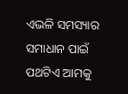ଏଭଳି ସମସ୍ୟାର ସମାଧାନ ପାଇଁ ପଥଟିଏ ଆମକୁ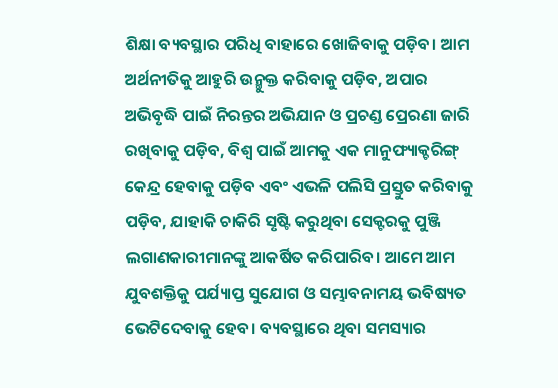ଶିକ୍ଷା ବ୍ୟବସ୍ଥାର ପରିଧି ବାହାରେ ଖୋଜିବାକୁ ପଡ଼ିବ। ଆମ ଅର୍ଥନୀତିକୁ ଆହୁରି ଉନ୍ମୁକ୍ତ କରିବାକୁ ପଡ଼ିବ, ଅପାର ଅଭିବୃଦ୍ଧି ପାଇଁ ନିରନ୍ତର ଅଭିଯାନ ଓ ପ୍ରଚଣ୍ଡ ପ୍ରେରଣା ଜାରି ରଖିବାକୁ ପଡ଼ିବ, ବିଶ୍ୱ ପାଇଁ ଆମକୁ ଏକ ମାନୁଫ୍ୟାକ୍ଚରିଙ୍ଗ୍‌ କେନ୍ଦ୍ର ହେବାକୁ ପଡ଼ିବ ଏବଂ ଏଭଳି ପଲିସି ପ୍ରସ୍ତୁତ କରିବାକୁ ପଡ଼ିବ, ଯାହାକି ଚାକିରି ସୃଷ୍ଟି କରୁଥିବା ସେକ୍ଟରକୁ ପୁଞ୍ଜି ଲଗାଣକାରୀମାନଙ୍କୁ ଆକର୍ଷିତ କରିପାରିବ। ଆମେ ଆମ ଯୁବଶକ୍ତିକୁ ପର୍ଯ୍ୟାପ୍ତ ସୁଯୋଗ ଓ ସମ୍ଭାବନାମୟ ଭବିଷ୍ୟତ ଭେଟିଦେବାକୁ ହେବ। ବ୍ୟବସ୍ଥାରେ ଥିବା ସମସ୍ୟାର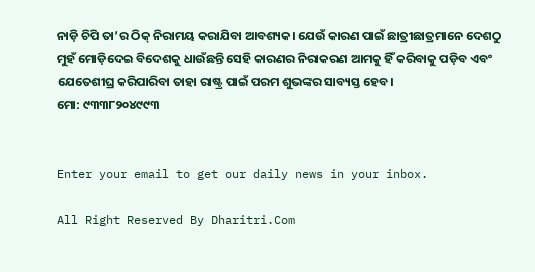ନାଡ଼ି ଚିପି ତା’ର ଠିକ୍‌ ନିରାମୟ କରାଯିବା ଆବଶ୍ୟକ। ଯେଉଁ କାରଣ ପାଇଁ ଛାତ୍ରୀଛାତ୍ରମାନେ ଦେଶଠୁ ମୁହଁ ମୋଡ଼ିଦେଇ ବିଦେଶକୁ ଧାଉଁଛନ୍ତି ସେହି କାରଣର ନିରାକରଣ ଆମକୁ ହିଁ କରିବାକୁ ପଡ଼ିବ ଏବଂ ଯେତେଶୀଘ୍ର କରିପାରିବା ତାହା ରାଷ୍ଟ୍ର ପାଇଁ ପରମ ଶୁଭଙ୍କର ସାବ୍ୟସ୍ତ ହେବ।
ମୋ: ୯୩୩୮୨୦୪୯୯୩


Enter your email to get our daily news in your inbox.

All Right Reserved By Dharitri.Com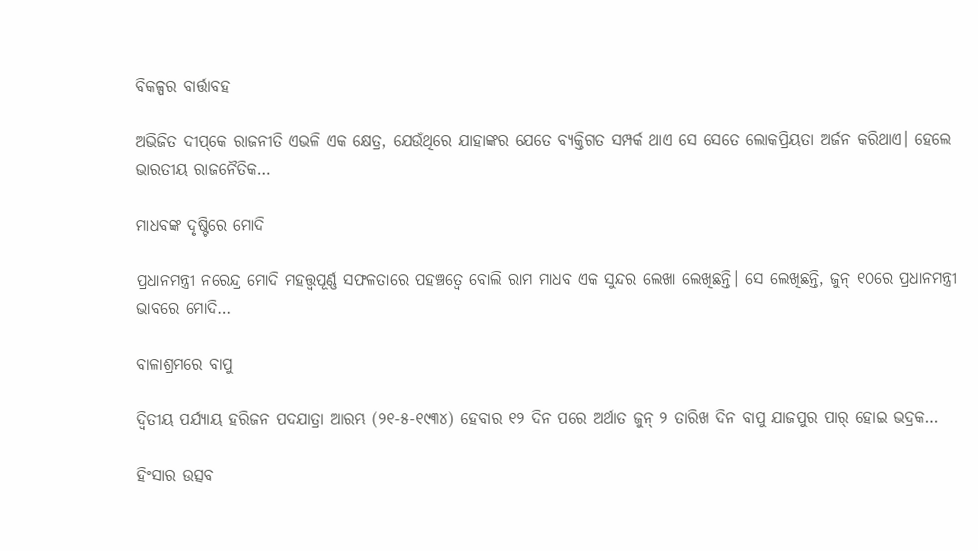ବିକଳ୍ପର ବାର୍ତ୍ତାବହ

ଅଭିଜିତ ଦୀପ୍‌କେ ରାଜନୀତି ଏଭଳି ଏକ କ୍ଷେତ୍ର, ଯେଉଁଥିରେ ଯାହାଙ୍କର ଯେତେ ବ୍ୟକ୍ତିଗତ ସମ୍ପର୍କ ଥାଏ ସେ ସେତେ ଲୋକପ୍ରିୟତା ଅର୍ଜନ କରିଥାଏ। ହେଲେ ଭାରତୀୟ ରାଜନୈତିକ…

ମାଧବଙ୍କ ଦୃଷ୍ଟିରେ ମୋଦି

ପ୍ରଧାନମନ୍ତ୍ରୀ ନରେନ୍ଦ୍ର ମୋଦି ମହତ୍ତ୍ୱପୂର୍ଣ୍ଣ ସଫଳତାରେ ପହଞ୍ଚତ୍ୱେ ବୋଲି ରାମ ମାଧବ ଏକ ସୁନ୍ଦର ଲେଖା ଲେଖିଛନ୍ତି। ସେ ଲେଖିଛନ୍ତି, ଜୁନ୍‌ ୧୦ରେ ପ୍ରଧାନମନ୍ତ୍ରୀ ଭାବରେ ମୋଦି…

ବାଳାଶ୍ରମରେ ବାପୁ

ଦ୍ବିତୀୟ ପର୍ଯ୍ୟାୟ ହରିଜନ ପଦଯାତ୍ରା ଆରମ୍ଭ (୨୧-୫-୧୯୩୪) ହେବାର ୧୨ ଦିନ ପରେ ଅର୍ଥାତ ଜୁନ୍‌ ୨ ତାରିଖ ଦିନ ବାପୁ ଯାଜପୁର ପାର୍‌ ହୋଇ ଭଦ୍ରକ…

ହିଂସାର ଉତ୍ସବ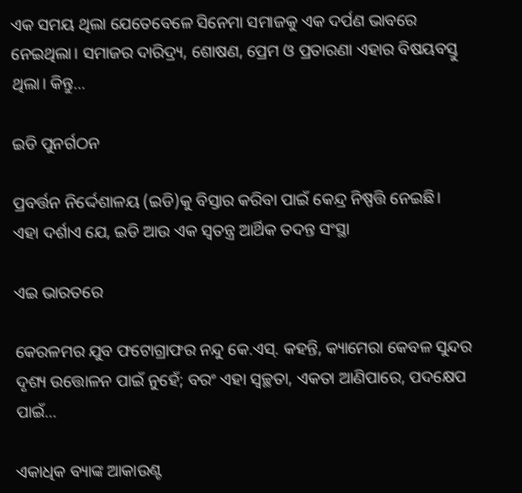ଏକ ସମୟ ଥିଲା ଯେତେବେଳେ ସିନେମା ସମାଜକୁ ଏକ ଦର୍ପଣ ଭାବରେ ନେଇଥିଲା। ସମାଜର ଦାରିଦ୍ର୍ୟ, ଶୋଷଣ, ପ୍ରେମ ଓ ପ୍ରତାରଣା ଏହାର ବିଷୟବସ୍ତୁ ଥିଲା। କିନ୍ତୁ…

ଇଡି ପୁନର୍ଗଠନ

ପ୍ରବର୍ତ୍ତନ ନିର୍ଦ୍ଦେଶାଳୟ (ଇଡି)କୁ ବିସ୍ତାର କରିବା ପାଇଁ କେନ୍ଦ୍ର ନିଷ୍ପତ୍ତି ନେଇଛି। ଏହା ଦର୍ଶାଏ ଯେ, ଇଡି ଆଉ ଏକ ସ୍ବତନ୍ତ୍ର ଆର୍ଥିକ ତଦନ୍ତ ସଂସ୍ଥା

ଏଇ ଭାରତରେ

କେରଳମର ଯୁବ ଫଟୋଗ୍ରାଫର ନନ୍ଦୁ କେ.ଏସ୍‌. କହନ୍ତି, କ୍ୟାମେରା କେବଳ ସୁନ୍ଦର ଦୃଶ୍ୟ ଉତ୍ତୋଳନ ପାଇଁ ନୁହେଁ; ବରଂ ଏହା ସ୍ବଚ୍ଛତା, ଏକତା ଆଣିପାରେ, ପଦକ୍ଷେପ ପାଇଁ…

ଏକାଧିକ ବ୍ୟାଙ୍କ ଆକାଉଣ୍ଟ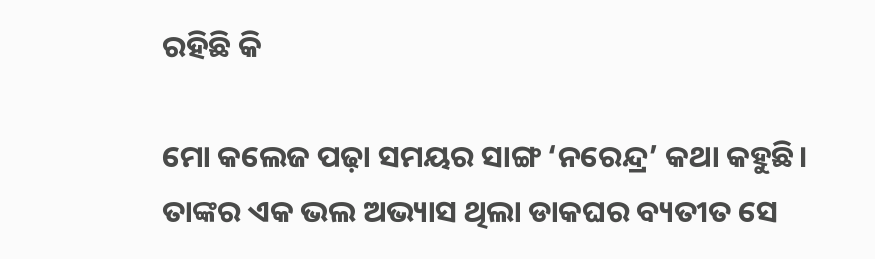ରହିଛି କି

ମୋ କଲେଜ ପଢ଼ା ସମୟର ସାଙ୍ଗ ‘ନରେନ୍ଦ୍ର’ କଥା କହୁଛି। ତାଙ୍କର ଏକ ଭଲ ଅଭ୍ୟାସ ଥିଲା ଡାକଘର ବ୍ୟତୀତ ସେ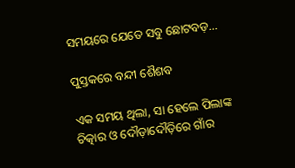ସମୟରେ ଯେତେ ସବୁ ଛୋଟବଡ଼…

ପୁସ୍ତକରେ ବନ୍ଦୀ ଶୈଶବ

ଏକ ସମୟ ଥିଲା, ସା ହେଲେ ପିଲାଙ୍କ ଚିତ୍କାର ଓ ଦୌଡ଼ାଦୌଡ଼ିରେ ଗାଁର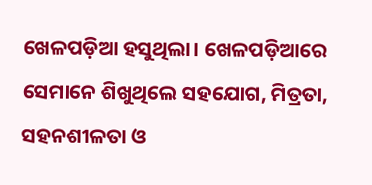ଖେଳପଡ଼ିଆ ହସୁଥିଲା। ଖେଳପଡ଼ିଆରେ ସେମାନେ ଶିଖୁଥିଲେ ସହଯୋଗ, ମିତ୍ରତା, ସହନଶୀଳତା ଓ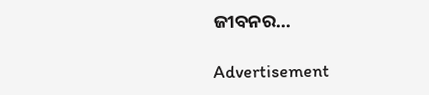ଜୀବନର…

Advertisement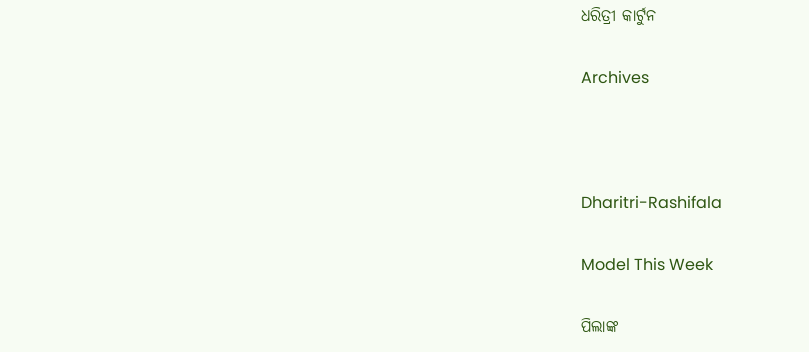ଧରିତ୍ରୀ କାର୍ଟୁନ

Archives



Dharitri-Rashifala

Model This Week

ପିଲାଙ୍କ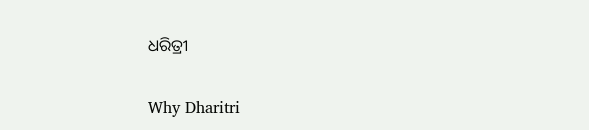ଧରିତ୍ରୀ

Why Dharitri